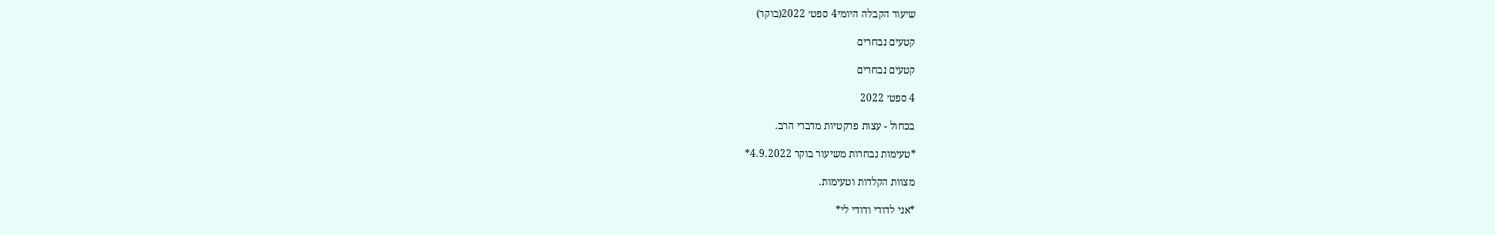שיעור הקבלה היומי4 ספט׳ 2022(בוקר)

קטעים נבחרים

קטעים נבחרים

4 ספט׳ 2022

בכחול - עצות פרקטיות מדברי הרב.

*טעימות נבחרות משיעור בוקר 4.9.2022*

מצוות הקלדות וטעימות.

*אני לדודי ודודי לי*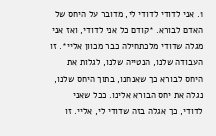1. אני לדודי לדודי לי, מדובר על היחס של האדם לבורא. *קודם כל אני לדודי, ואז אני מגלה שדודי מלכתחילה כבר מכוון אליי*. זו העבודה שלנו, הנטייה שלנו, לגלות את היחס לבורא כך שאנחנו, בתוך היחס שלנו, נגלה את יחס הבורא אלינו. ככל שאני לדודי, כך אגלה בזה שדודי לי, אליי. זו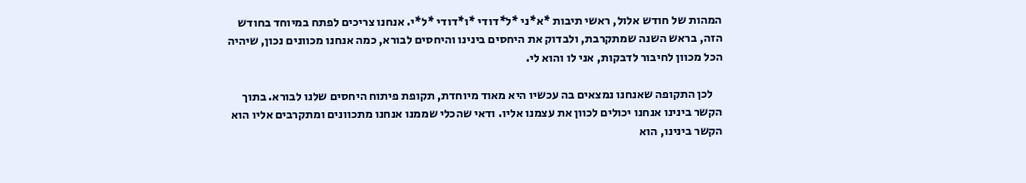המהות של חודש אלול, ראשי תיבות *א*ני *ל*דודי *ו*דודי *ל*י. אנחנו צריכים לפתח במיוחד בחודש הזה, בראש השנה שמתקרבת, ולבדוק את היחסים בינינו והיחסים לבורא, כמה אנחנו מכוונים נכון, שיהיה הכל מכוון לחיבור לדבקות, אני לו והוא לי.

    לכן התקופה שאנחנו נמצאים בה עכשיו היא מאוד מיוחדת, תקופת פיתוח היחסים שלנו לבורא. בתוך הקשר בינינו אנחנו יכולים לכוון את עצמנו אליו. ודאי שהכלי שממנו אנחנו מתכוונים ומתקרבים אליו הוא הקשר בינינו, הוא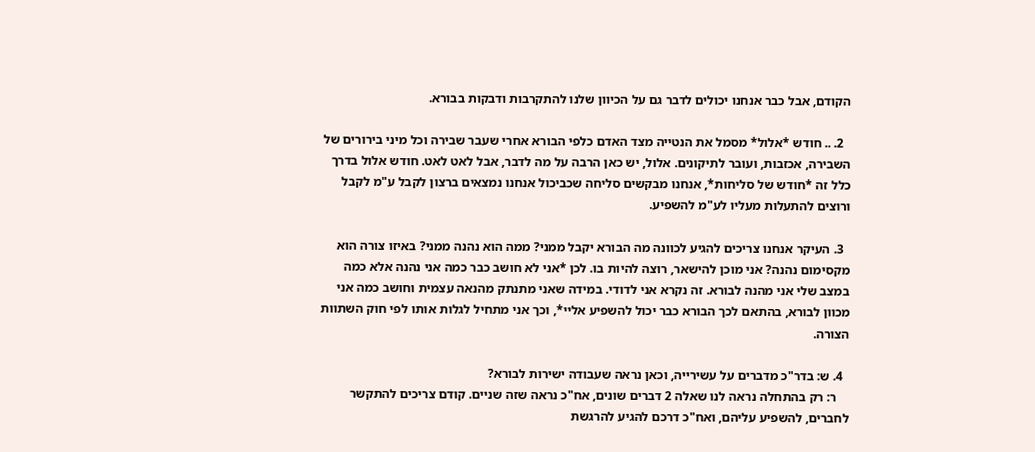הקודם, אבל כבר אנחנו יכולים לדבר גם על הכיוון שלנו להתקרבות ודבקות בבורא.

  2. .. חודש *אלול* מסמל את הנטייה מצד האדם כלפי הבורא אחרי שעבר שבירה וכל מיני בירורים של השבירה, אכזבות, ועובר לתיקונים. אלול, יש כאן הרבה על מה לדבר, אבל לאט לאט. חודש אלול בדרך כלל זה *חודש של סליחות*, אנחנו מבקשים סליחה שכביכול אנחנו נמצאים ברצון לקבל ע"מ לקבל ורוצים להתעלות מעליו לע"מ להשפיע.

  3. העיקר אנחנו צריכים להגיע לכוונה מה הבורא יקבל ממני? ממה הוא נהנה ממני? באיזו צורה הוא מקסימום נהנה? אני מוכן להישאר, רוצה להיות בו. לכן *אני לא חושב כבר כמה אני נהנה אלא כמה במצב שלי אני מהנה לבורא. זה נקרא אני לדודי. במידה שאני מתנתק מהנאה עצמית וחושב כמה אני מכוון לבורא, בהתאם לכך הבורא כבר יכול להשפיע אליי*, וכך אני מתחיל לגלות אותו לפי חוק השתוות הצורה.

  4. ש: בדר"כ מדברים על עשירייה, וכאן נראה שעבודה ישירות לבורא?
    ר: רק בהתחלה נראה לנו שאלה 2 דברים שונים, אח"כ נראה שזה שניים. קודם צריכים להתקשר לחברים, להשפיע עליהם, ואח"כ דרכם להגיע להרגשת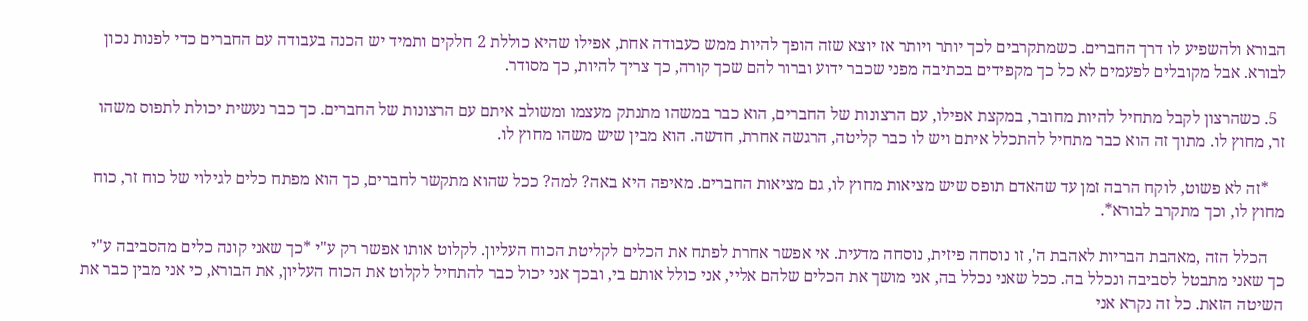הבורא ולהשפיע לו דרך החברים. כשמתקרבים לכך יותר ויותר אז יוצא שזה הופך להיות ממש כעבודה אחת, אפילו שהיא כוללת 2 חלקים ותמיד יש הכנה בעבודה עם החברים כדי לפנות נכון לבורא. אבל מקובלים לפעמים לא כל כך מקפידים בכתיבה מפני שכבר ידוע וברור להם שכך קורה, כך צריך להיות, כך מסודר.

  5. כשהרצון לקבל מתחיל להיות מחובר, במקצת אפילו, עם הרצונות של החברים, הוא כבר במשהו מתנתק מעצמו ומשולב איתם עם הרצונות של החברים. כך כבר נעשית יכולת לתפוס משהו זר, מחוץ לו. מתוך זה הוא כבר מתחיל להתכלל איתם ויש לו כבר קליטה, הרגשה אחרת, חדשה. הוא מבין שיש משהו מחוץ לו.

    *זה לא פשוט, לוקח הרבה זמן עד שהאדם תופס שיש מציאות מחוץ לו, גם מציאות החברים. מאיפה היא באה? למה? ככל שהוא מתקשר לחברים, כך הוא מפתח כלים לגילוי של כוח זר, כוח מחוץ לו, וכך מתקרב לבורא*.

    הכלל הזה ,מאהבת הבריות לאהבת ה', זו נוסחה פיזית, נוסחה מדעית. אי אפשר אחרת לפתח את הכלים לקליטת הכוח העליון. לקלוט אותו אפשר רק ע"י *כך שאני קונה כלים מהסביבה ע"י כך שאני מתבטל לסביבה ונכלל בה. ככל שאני נכלל בה, אני מושך את הכלים שלהם אליי, אני כולל אותם בי, ובכך אני יכול כבר להתחיל לקלוט את הכוח העליון, את הבורא, כי אני מבין כבר את השיטה הזאת. כל זה נקרא אני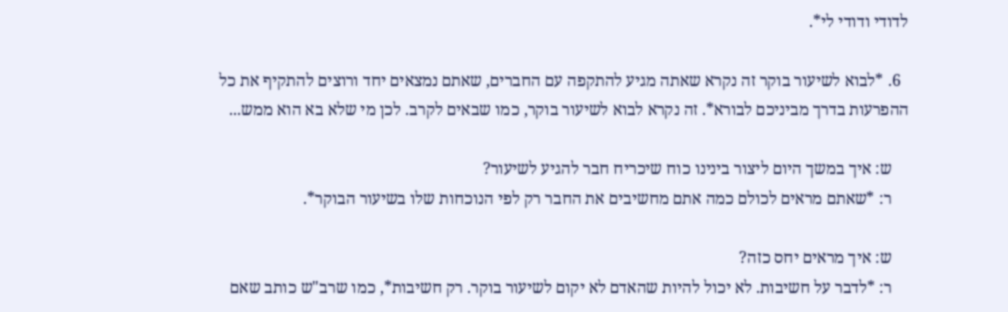לדודי ודודי לי*.

  6. *לבוא לשיעור בוקר זה נקרא שאתה מגיע להתקפה עם החברים, שאתם נמצאים יחד ורוצים להתקיף את כל ההפרעות בדרך מביניכם לבורא*. זה נקרא לבוא לשיעור בוקר, כמו שבאים לקרב. לכן מי שלא בא הוא ממש...

    ש: איך במשך היום ליצור בינינו כוח שיכריח חבר להגיע לשיעור?
    ר: *שאתם מראים לכולם כמה אתם מחשיבים את החבר רק לפי הנוכחות שלו בשיעור הבוקר*.

    ש: איך מראים יחס כזה?
    ר: *לדבר על חשיבות. לא יכול להיות שהאדם לא יקום לשיעור בוקר. רק חשיבות*, כמו שרב"ש כותב שאם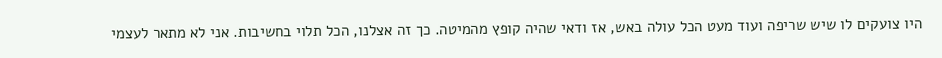היו צועקים לו שיש שריפה ועוד מעט הכל עולה באש, אז ודאי שהיה קופץ מהמיטה. כך זה אצלנו, הכל תלוי בחשיבות. אני לא מתאר לעצמי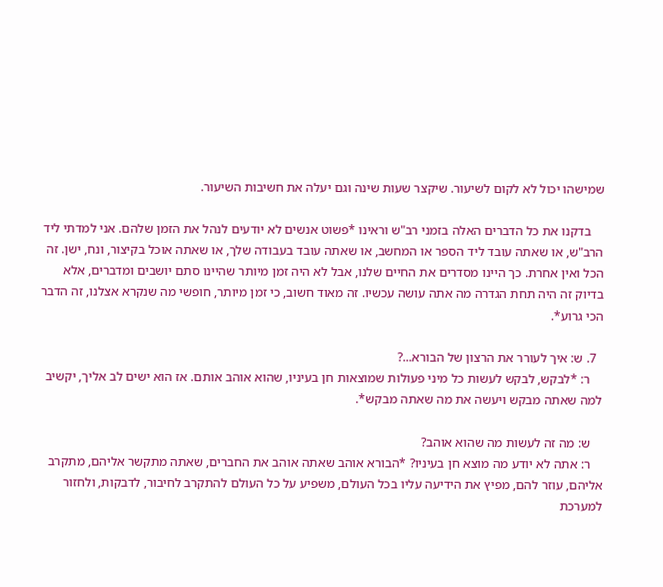שמישהו יכול לא לקום לשיעור. שיקצר שעות שינה וגם יעלה את חשיבות השיעור.

    בדקנו את כל הדברים האלה בזמני רב"ש וראינו *פשוט אנשים לא יודעים לנהל את הזמן שלהם. אני למדתי ליד הרב"ש, או שאתה עובד ליד הספר או המחשב, או שאתה עובד בעבודה שלך, או שאתה אוכל בקיצור, ונח, ישן. זה הכל ואין אחרת. כך היינו מסדרים את החיים שלנו, אבל לא היה זמן מיותר שהיינו סתם יושבים ומדברים, אלא בדיוק זה היה תחת הגדרה מה אתה עושה עכשיו. זה מאוד חשוב, כי זמן מיותר, חופשי מה שנקרא אצלנו, זה הדבר הכי גרוע*.

  7. ש: איך לעורר את הרצון של הבורא...?
    ר: *לבקש, לבקש לעשות כל מיני פעולות שמוצאות חן בעיניו, שהוא אוהב אותם. אז הוא ישים לב אליך, יקשיב למה שאתה מבקש ויעשה את מה שאתה מבקש*.

    ש: מה זה לעשות מה שהוא אוהב?
    ר: אתה לא יודע מה מוצא חן בעיניו? *הבורא אוהב שאתה אוהב את החברים, שאתה מתקשר אליהם, מתקרב אליהם, עוזר להם, מפיץ את הידיעה עליו בכל העולם, משפיע על כל העולם להתקרב לחיבור, לדבקות, ולחזור למערכת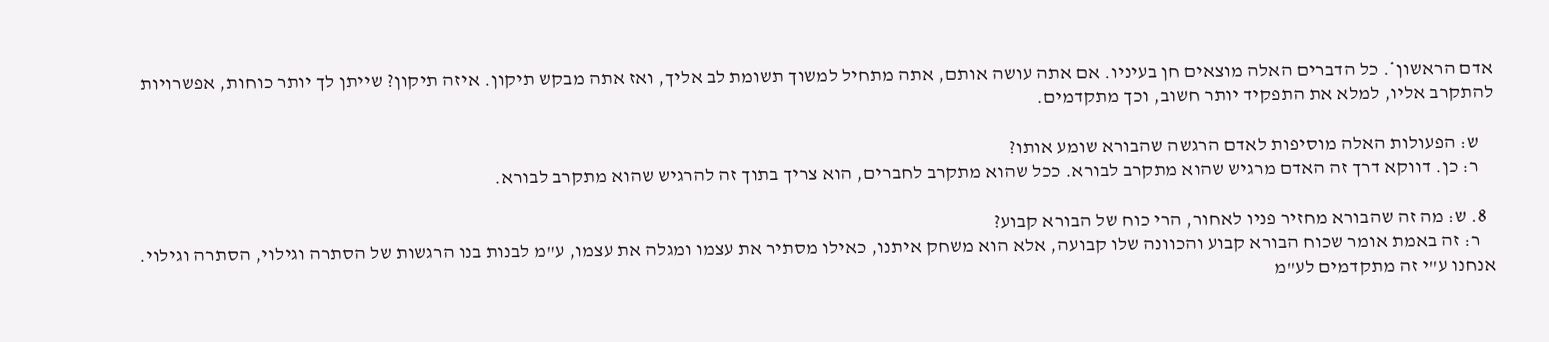אדם הראשון*. כל הדברים האלה מוצאים חן בעיניו. אם אתה עושה אותם, אתה מתחיל למשוך תשומת לב אליך, ואז אתה מבקש תיקון. איזה תיקון? שייתן לך יותר כוחות, אפשרויות להתקרב אליו, למלא את התפקיד יותר חשוב, וכך מתקדמים.

    ש: הפעולות האלה מוסיפות לאדם הרגשה שהבורא שומע אותו?
    ר: כן. דווקא דרך זה האדם מרגיש שהוא מתקרב לבורא. ככל שהוא מתקרב לחברים, הוא צריך בתוך זה להרגיש שהוא מתקרב לבורא.

  8. ש: מה זה שהבורא מחזיר פניו לאחור, הרי כוח של הבורא קבוע?
    ר: זה באמת אומר שכוח הבורא קבוע והכוונה שלו קבועה, אלא הוא משחק איתנו, כאילו מסתיר את עצמו ומגלה את עצמו, ע"מ לבנות בנו הרגשות של הסתרה וגילוי, הסתרה וגילוי. אנחנו ע"י זה מתקדמים לע"מ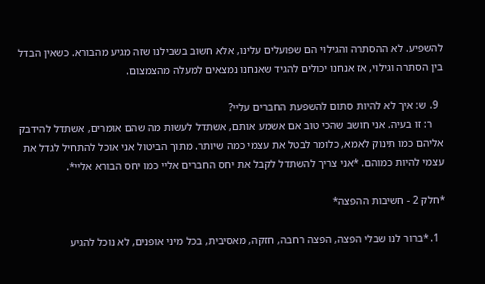להשפיע. לא ההסתרה והגילוי הם שפועלים עלינו, אלא חשוב בשבילנו שזה מגיע מהבורא. כשאין הבדל בין הסתרה וגילוי, אז אנחנו יכולים להגיד שאנחנו נמצאים למעלה מהצמצום.

  9. ש: איך לא להיות סתום להשפעת החברים עליי?
    ר: זו בעיה. אני חושב שהכי טוב אם אשמע אותם, אשתדל לעשות מה שהם אומרים, אשתדל להידבק אליהם כמו תינוק לאמא, כלומר לבטל את עצמי כמה שיותר. מתוך הביטול אני אוכל להתחיל לגדל את עצמי להיות כמוהם. *אני צריך להשתדל לקבל את יחס החברים אליי כמו יחס הבורא אליי*.

*חלק 2 - חשיבות ההפצה*

  1. *ברור לנו שבלי הפצה, הפצה רחבה, חזקה, מאסיבית, בכל מיני אופנים, לא נוכל להגיע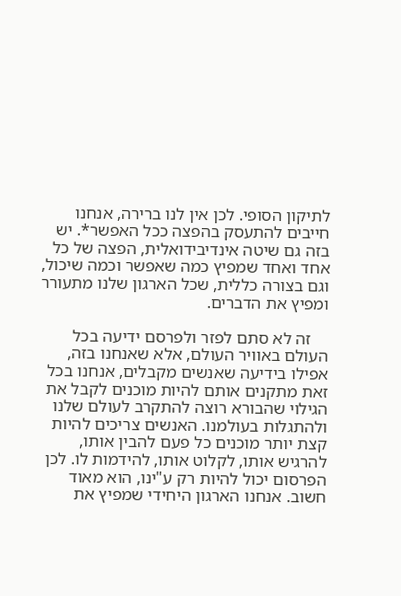לתיקון הסופי. לכן אין לנו ברירה, אנחנו חייבים להתעסק בהפצה ככל האפשר*. יש בזה גם שיטה אינדיבידואלית, הפצה של כל אחד ואחד שמפיץ כמה שאפשר וכמה שיכול, וגם בצורה כללית, שכל הארגון שלנו מתעורר ומפיץ את הדברים.

    זה לא סתם לפזר ולפרסם ידיעה בכל העולם באוויר העולם, אלא שאנחנו בזה, אפילו בידיעה שאנשים מקבלים, אנחנו בכל זאת מתקנים אותם להיות מוכנים לקבל את הגילוי שהבורא רוצה להתקרב לעולם שלנו ולהתגלות בעולמנו. האנשים צריכים להיות קצת יותר מוכנים כל פעם להבין אותו, להרגיש אותו, לקלוט אותו, להידמות לו. לכן הפרסום יכול להיות רק ע"ינו, הוא מאוד חשוב. אנחנו הארגון היחידי שמפיץ את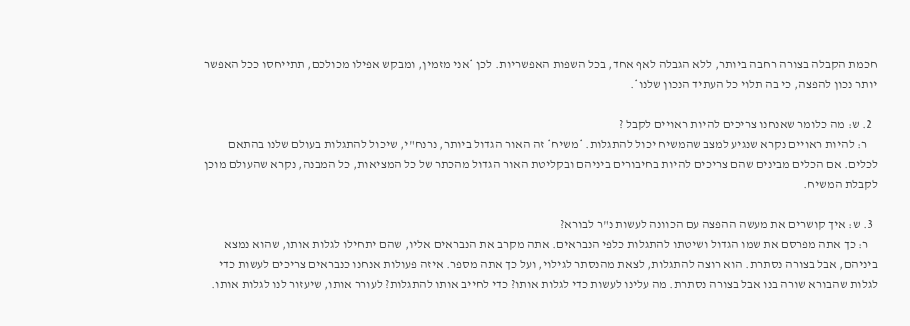חכמת הקבלה בצורה רחבה ביותר, ללא הגבלה לאף אחד, בכל השפות האפשריות. לכן *אני מזמין, ומבקש אפילו מכולכם, תתייחסו ככל האפשר יותר נכון להפצה, כי בה תלוי כל העתיד הנכון שלנו*.

  2. ש: מה כלומר שאנחנו צריכים להיות ראויים לקבל ?
    ר: להיות ראויים נקרא שנגיע למצב שהמשיח יכול להתגלות. *משיח* זה האור הגדול ביותר, נרנח"י, שיכול להתגלות בעולם שלנו בהתאם לכלים. אם הכלים מבינים שהם צריכים להיות בחיבורים ביניהם ובקליטת האור הגדול מהכתר של כל המציאות, כל המבנה, נקרא שהעולם מוכן לקבלת המשיח.

  3. ש: איך קושרים את מעשה ההפצה עם הכוונה לעשות נ"ר לבורא?
    ר: כך אתה מפרסם את שמו הגדול ושיטתו להתגלות כלפי הנבראים. אתה מקרב את הנבראים אליו, שהם יתחילו לגלות אותו, שהוא נמצא ביניהם, אבל בצורה נסתרת. הוא רוצה להתגלות, לצאת מהנסתר לגילוי, ועל כך אתה מספר. איזה פעולות אנחנו כנבראים צריכים לעשות כדי לגלות שהבורא שורה בנו אבל בצורה נסתרת. מה עלינו לעשות כדי לגלות אותו? כדי לחייב אותו להתגלות? לעורר אותו, שיעזור לנו לגלות אותו.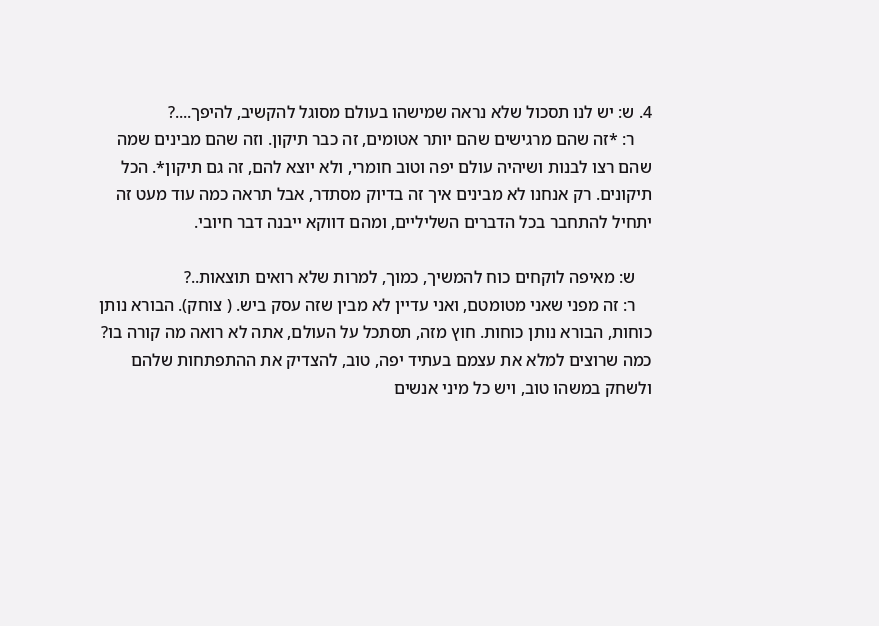4. ש: יש לנו תסכול שלא נראה שמישהו בעולם מסוגל להקשיב, להיפך....?
    ר: *זה שהם מרגישים שהם יותר אטומים, זה כבר תיקון. וזה שהם מבינים שמה שהם רצו לבנות ושיהיה עולם יפה וטוב חומרי, ולא יוצא להם, זה גם תיקון*. הכל תיקונים. רק אנחנו לא מבינים איך זה בדיוק מסתדר, אבל תראה כמה עוד מעט זה יתחיל להתחבר בכל הדברים השליליים, ומהם דווקא ייבנה דבר חיובי.

    ש: מאיפה לוקחים כוח להמשיך, כמוך, למרות שלא רואים תוצאות..?
    ר: זה מפני שאני מטומטם, ואני עדיין לא מבין שזה עסק ביש. ( צוחק). הבורא נותן כוחות, הבורא נותן כוחות. חוץ מזה, תסתכל על העולם, אתה לא רואה מה קורה בו? כמה שרוצים למלא את עצמם בעתיד יפה, טוב, להצדיק את ההתפתחות שלהם ולשחק במשהו טוב, ויש כל מיני אנשים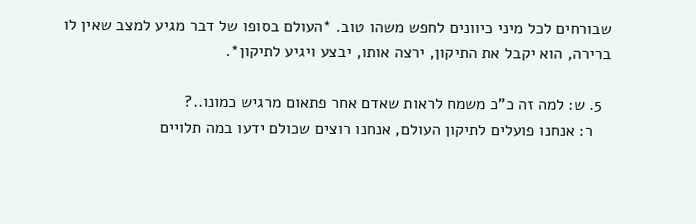שבורחים לכל מיני כיוונים לחפש משהו טוב. *העולם בסופו של דבר מגיע למצב שאין לו ברירה, הוא יקבל את התיקון, ירצה אותו, יבצע ויגיע לתיקון*.

  5. ש: למה זה כ"כ משמח לראות שאדם אחר פתאום מרגיש כמונו..?
    ר: אנחנו פועלים לתיקון העולם, אנחנו רוצים שכולם ידעו במה תלויים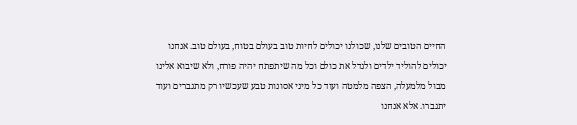החיים הטובים שלנו, שכולנו יכולים לחיות טוב בעולם בטוח, בעולם טוב. אנחנו יכולים להוליד ילדים ולגדל את כולם וכל מה שיתפתח יהיה פורח, ולא שיבוא אלינו מבול מלמעלה, הצפה מלמטה ועוד כל מיני אסונות טבע שעכשיו רק מתגברים ועוד יתגברו. אלא אנחנו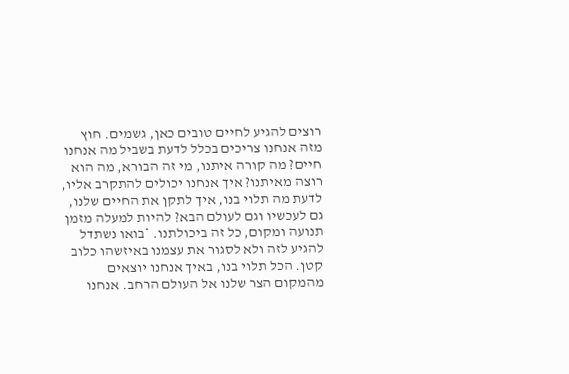רוצים להגיע לחיים טובים כאן, גשמים. חוץ מזה אנחנו צריכים בכלל לדעת בשביל מה אנחנו חיים? מה קורה איתנו, מי זה הבורא, מה הוא רוצה מאיתנו? איך אנחנו יכולים להתקרב אליו, לדעת מה תלוי בנו, איך לתקן את החיים שלנו, גם לעכשיו וגם לעולם הבא? להיות למעלה מזמן תנועה ומקום, כל זה ביכולתנו. *בואו נשתדל להגיע לזה ולא לסגור את עצמנו באיזשהו כלוב קטן. הכל תלוי בנו, באיך אנחנו יוצאים מהמקום הצר שלנו אל העולם הרחב. אנחנו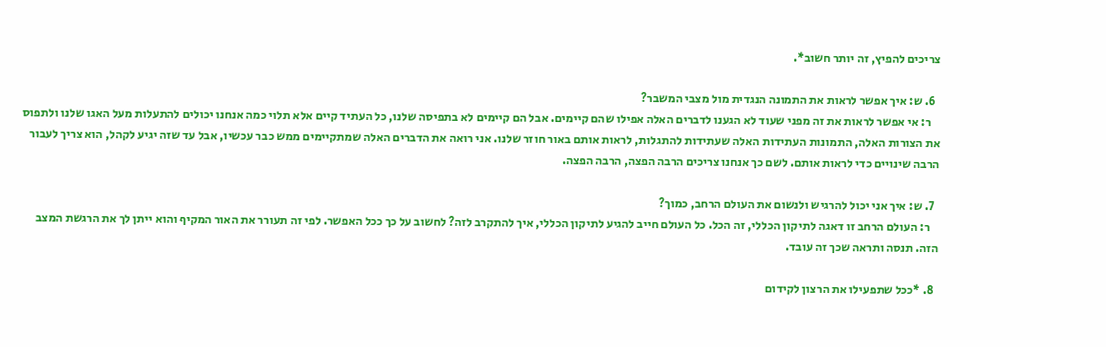צריכים להפיץ, זה יותר חשוב*.

  6. ש: איך אפשר לראות את התמונה הנגדית מול מצבי המשבר?
    ר: אי אפשר לראות את זה מפני שעוד לא הגענו לדברים האלה אפילו שהם קיימים. אבל הם קיימים לא בתפיסה שלנו, כל העתיד קיים אלא תלוי כמה אנחנו יכולים להתעלות מעל האגו שלנו ולתפוס את הצורות האלה, התמונות העתידות האלה שעתידות להתגלות, לראות אותם באור חוזר שלנו. אני רואה את הדברים האלה שמתקיימים ממש כבר עכשיו, אבל עד שזה יגיע לקהל, הוא צריך לעבור הרבה שינויים כדי לראות אותם. לשם כך אנחנו צריכים הרבה הפצה, הרבה הפצה.

  7. ש: איך אני יכול להרגיש ולנשום את העולם הרחב, כמוך?
    ר: העולם הרחב זו דאגה לתיקון הכללי, זה הכל. כל העולם חייב להגיע לתיקון הכללי, איך להתקרב לזה? לחשוב על כך ככל האפשר. לפי זה תעורר את האור המקיף והוא ייתן לך את הרגשת המצב הזה. תנסה ותראה שכך זה עובד.

  8. *ככל שתפעילו את הרצון לקידום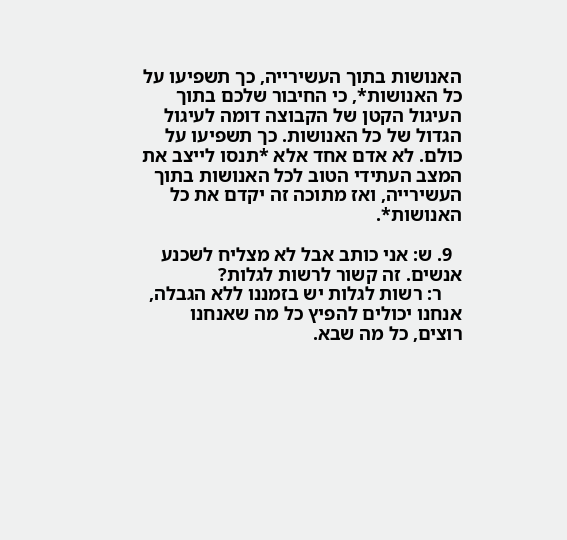האנושות בתוך העשירייה, כך תשפיעו על כל האנושות*, כי החיבור שלכם בתוך העיגול הקטן של הקבוצה דומה לעיגול הגדול של כל האנושות. כך תשפיעו על כולם. לא אדם אחד אלא *תנסו לייצב את המצב העתידי הטוב לכל האנושות בתוך העשירייה, ואז מתוכה זה יקדם את כל האנושות*.

  9. ש: אני כותב אבל לא מצליח לשכנע אנשים. זה קשור לרשות לגלות?
    ר: רשות לגלות יש בזמננו ללא הגבלה, אנחנו יכולים להפיץ כל מה שאנחנו רוצים, כל מה שבא.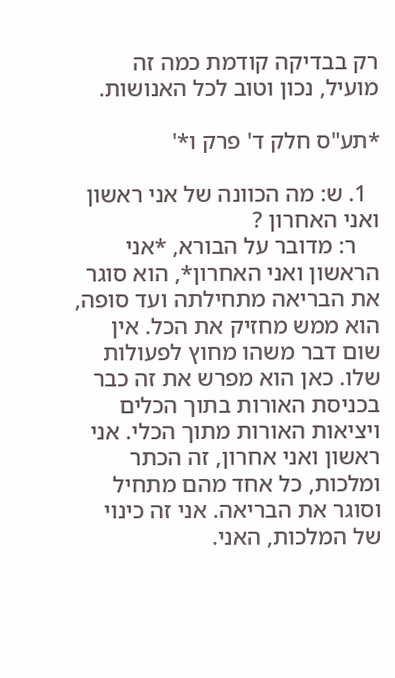רק בבדיקה קודמת כמה זה מועיל, נכון וטוב לכל האנושות.

*תע"ס חלק ד' פרק ו*'

  1. ש: מה הכוונה של אני ראשון ואני האחרון ?
    ר: מדובר על הבורא, *אני הראשון ואני האחרון*, הוא סוגר את הבריאה מתחילתה ועד סופה, הוא ממש מחזיק את הכל. אין שום דבר משהו מחוץ לפעולות שלו. כאן הוא מפרש את זה כבר בכניסת האורות בתוך הכלים ויציאות האורות מתוך הכלי. אני ראשון ואני אחרון, זה הכתר ומלכות, כל אחד מהם מתחיל וסוגר את הבריאה. אני זה כינוי של המלכות, האני.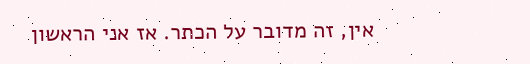אין, זה מדובר על הכתר. אז אני הראשון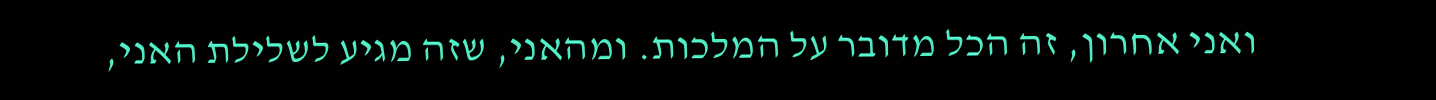ואני אחרון, זה הכל מדובר על המלכות. ומהאני, שזה מגיע לשלילת האני,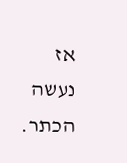אז נעשה הכתר.